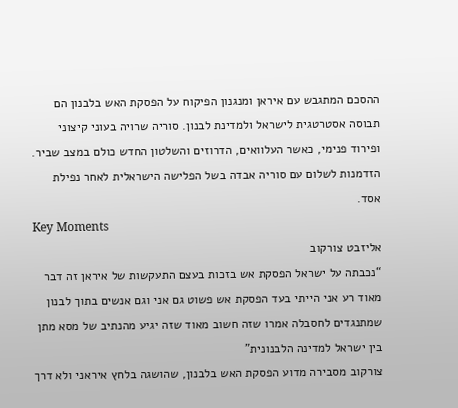ההסכם המתגבש עם איראן ומנגנון הפיקוח על הפסקת האש בלבנון הם תבוסה אסטרטגית לישראל ולמדינת לבנון. סוריה שרויה בעוני קיצוני ופירוד פנימי, כאשר העלוואים, הדרוזים והשלטון החדש כולם במצב שביר. הזדמנות לשלום עם סוריה אבדה בשל הפלישה הישראלית לאחר נפילת אסד.
Key Moments
אליזבט צורקוב
“נכבתה על ישראל הפסקת אש בזכות בעצם התעקשות של איראן זה דבר מאוד רע אני הייתי בעד הפסקת אש פשוט גם אני וגם אנשים בתוך לבנון שמתנגדים לחסבלה אמרו שזה חשוב מאוד שזה יגיע מהנתיב של מסא מתן בין ישראל למדינה הלבנונית”
צורקוב מסבירה מדוע הפסקת האש בלבנון, שהושגה בלחץ איראני ולא דרך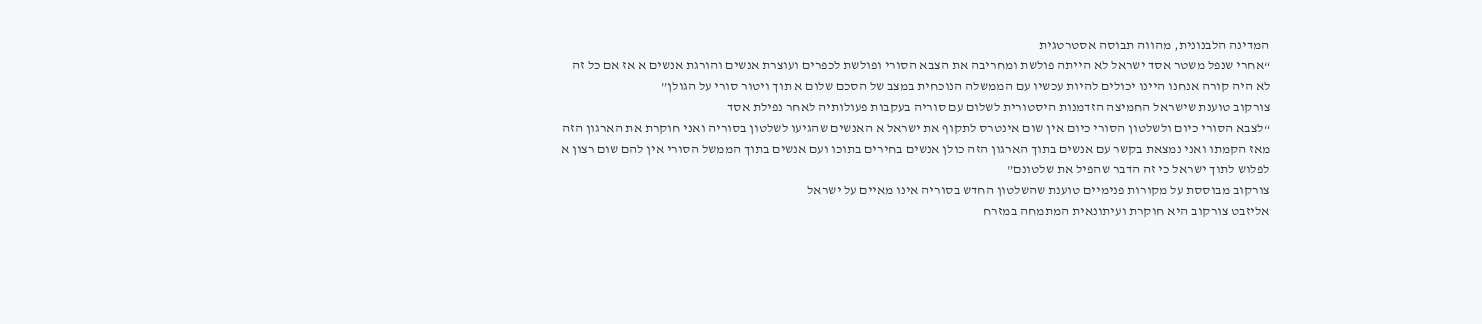המדינה הלבנונית, מהווה תבוסה אסטרטגית
“אחרי שנפל משטר אסד ישראל לא הייתה פולשת ומחריבה את הצבא הסורי ופולשת לכפרים ועוצרת אנשים והורגת אנשים א אז אם כל זה לא היה קורה אנחנו היינו יכולים להיות עכשיו עם הממשלה הנוכחית במצב של הסכם שלום א תוך ויטור סורי על הגולן”
צורקוב טוענת שישראל החמיצה הזדמנות היסטורית לשלום עם סוריה בעקבות פעולותיה לאחר נפילת אסד
“לצבא הסורי כיום ולשלטון הסורי כיום אין שום אינטרס לתקוף את ישראל א האנשים שהגיעו לשלטון בסוריה ואני חוקרת את הארגון הזה מאז הקמתו ואני נמצאת בקשר עם אנשים בתוך הארגון הזה כולן אנשים בחירים בתוכו ועם אנשים בתוך הממשל הסורי אין להם שום רצון א לפלוש לתוך ישראל כי זה הדבר שהפיל את שלטונם”
צורקוב מבוססת על מקורות פנימיים טוענת שהשלטון החדש בסוריה אינו מאיים על ישראל
אליזבט צורקוב היא חוקרת ועיתונאית המתמחה במזרח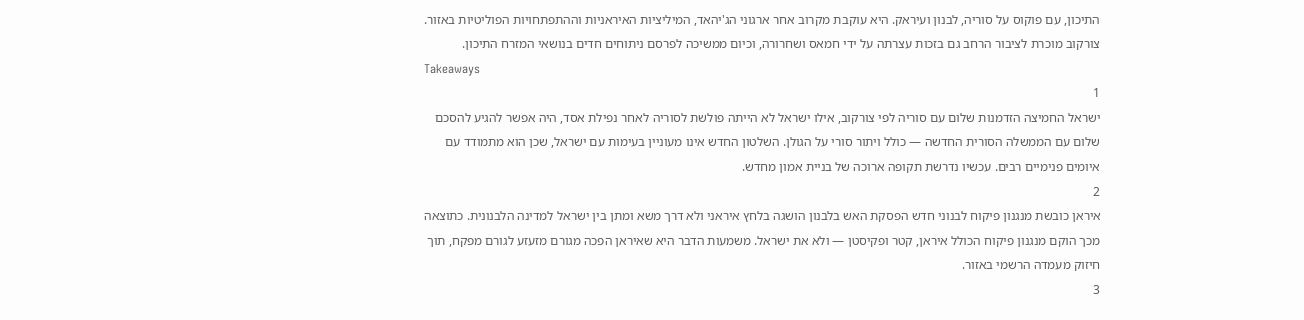התיכון, עם פוקוס על סוריה, לבנון ועיראק. היא עוקבת מקרוב אחר ארגוני הג'יהאד, המיליציות האיראניות וההתפתחויות הפוליטיות באזור. צורקוב מוכרת לציבור הרחב גם בזכות עצרתה על ידי חמאס ושחרורה, וכיום ממשיכה לפרסם ניתוחים חדים בנושאי המזרח התיכון.
Takeaways
1
ישראל החמיצה הזדמנות שלום עם סוריה לפי צורקוב, אילו ישראל לא הייתה פולשת לסוריה לאחר נפילת אסד, היה אפשר להגיע להסכם שלום עם הממשלה הסורית החדשה — כולל ויתור סורי על הגולן. השלטון החדש אינו מעוניין בעימות עם ישראל, שכן הוא מתמודד עם איומים פנימיים רבים. עכשיו נדרשת תקופה ארוכה של בניית אמון מחדש.
2
איראן כובשת מנגנון פיקוח לבנוני חדש הפסקת האש בלבנון הושגה בלחץ איראני ולא דרך משא ומתן בין ישראל למדינה הלבנונית. כתוצאה מכך הוקם מנגנון פיקוח הכולל איראן, קטר ופקיסטן — ולא את ישראל. משמעות הדבר היא שאיראן הפכה מגורם מזעזע לגורם מפקח, תוך חיזוק מעמדה הרשמי באזור.
3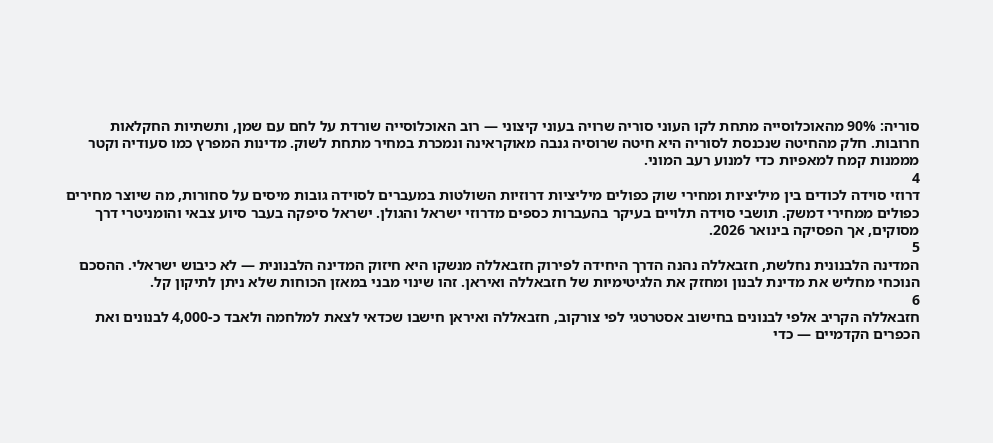סוריה: 90% מהאוכלוסייה מתחת לקו העוני סוריה שרויה בעוני קיצוני — רוב האוכלוסייה שורדת על לחם עם שמן, ותשתיות החקלאות חרובות. חלק מהחיטה שנכנסת לסוריה היא חיטה שרוסיה גנבה מאוקראינה ונמכרת במחיר מתחת לשוק. מדינות המפרץ כמו סעודיה וקטר מממנות קמח למאפיות כדי למנוע רעב המוני.
4
דרוזי סוידה לכודים בין מיליציות ומחירי שוק כפולים מיליציות דרוזיות השולטות במעברים לסוידה גובות מיסים על סחורות, מה שיוצר מחירים כפולים ממחירי דמשק. תושבי סוידה תלויים בעיקר בהעברות כספים מדרוזי ישראל והגולן. ישראל סיפקה בעבר סיוע צבאי והומניטרי דרך מסוקים, אך הפסיקה בינואר 2026.
5
המדינה הלבנונית נחלשת, חזבאללה נהנה הדרך היחידה לפירוק חזבאללה מנשקו היא חיזוק המדינה הלבנונית — לא כיבוש ישראלי. ההסכם הנוכחי מחליש את מדינת לבנון ומחזק את הלגיטימיות של חזבאללה ואיראן. זהו שינוי מבני במאזן הכוחות שלא ניתן לתיקון קל.
6
חזבאללה הקריב אלפי לבנונים בחישוב אסטרטגי לפי צורקוב, חזבאללה ואיראן חישבו שכדאי לצאת למלחמה ולאבד כ-4,000 לבנונים ואת הכפרים הקדמיים — כדי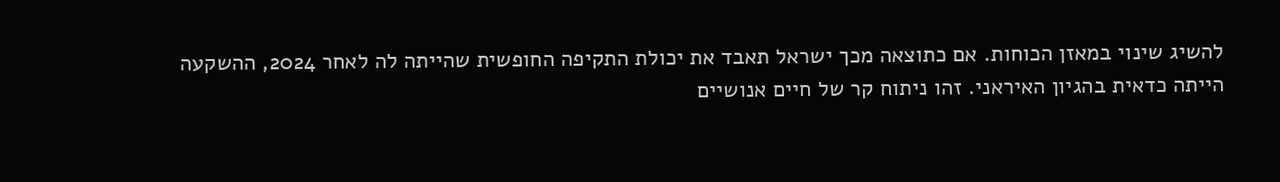להשיג שינוי במאזן הכוחות. אם כתוצאה מכך ישראל תאבד את יכולת התקיפה החופשית שהייתה לה לאחר 2024, ההשקעה הייתה כדאית בהגיון האיראני. זהו ניתוח קר של חיים אנושיים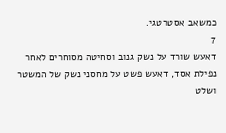כמשאב אסטרטגי.
7
דאעש שורד על נשק גנוב וסחיטה מסוחרים לאחר נפילת אסד, דאעש פשט על מחסני נשק של המשטר ושלט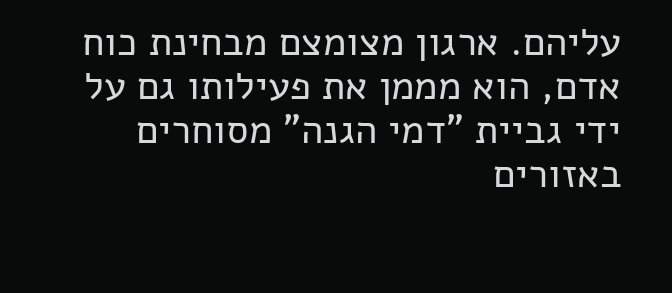עליהם. ארגון מצומצם מבחינת כוח אדם, הוא מממן את פעילותו גם על ידי גביית "דמי הגנה" מסוחרים באזורים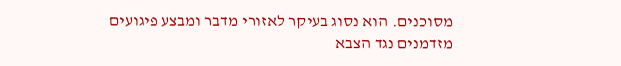מסוכנים. הוא נסוג בעיקר לאזורי מדבר ומבצע פיגועים מזדמנים נגד הצבא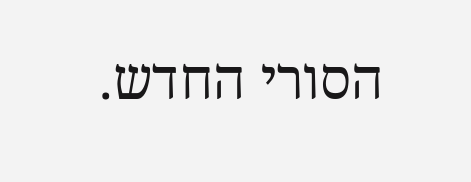הסורי החדש.